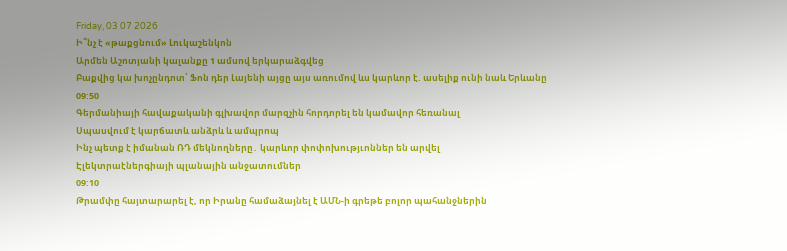Friday, 03 07 2026
Ի՞նչ է «թաքցնում» Լուկաշենկոն
Արմեն Աշոտյանի կալանքը 1 ամսով երկարաձգվեց
Բաքվից կա խոչընդոտ՝ Ֆոն դեր Լայենի այցը այս առումով ևս կարևոր է. ասելիք ունի նաև Երևանը
09:50
Գերմանիայի հավաքականի գլխավոր մարզչին հորդորել են կամավոր հեռանալ
Սպասվում է կարճատև անձրև և ամպրոպ
Ինչ պետք է իմանան ՌԴ մեկնողները․ կարևոր փոփոխությւոններ են արվել
Էլեկտրաէներգիայի պլանային անջատումներ
09:10
Թրամփը հայտարարել է, որ Իրանը համաձայնել է ԱՄՆ-ի գրեթե բոլոր պահանջներին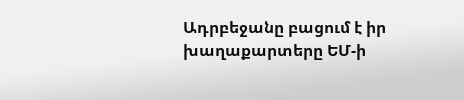Ադրբեջանը բացում է իր խաղաքարտերը ԵՄ-ի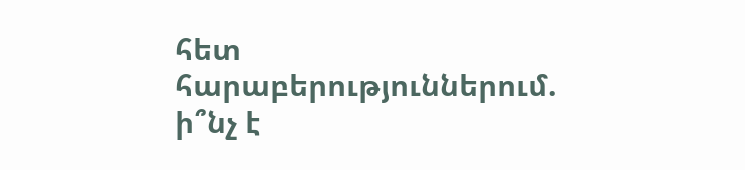հետ հարաբերություններում. ի՞նչ է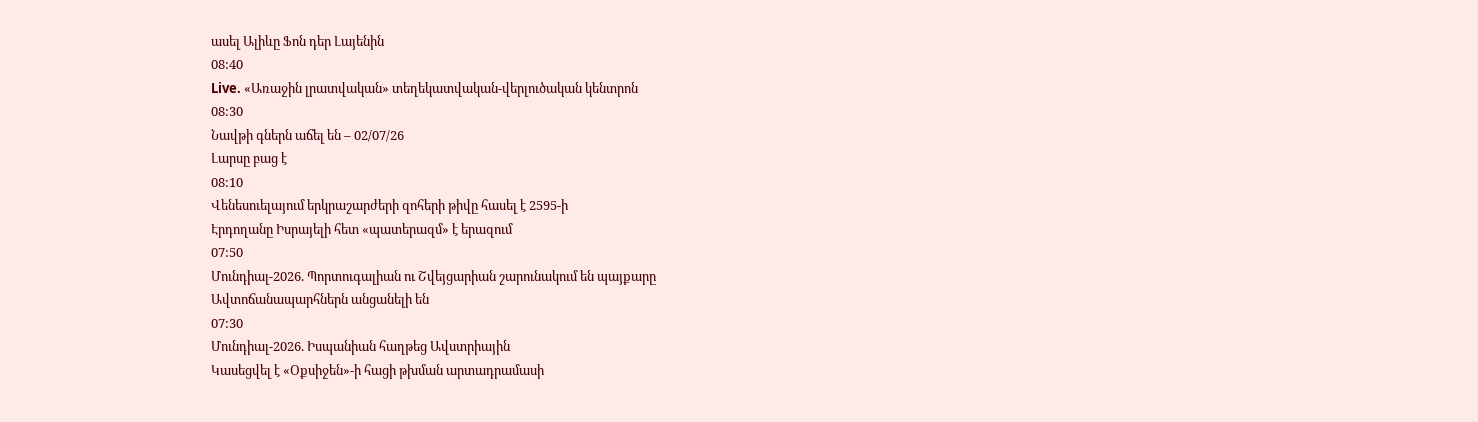ասել Ալիևը Ֆոն դեր Լայենին
08:40
Live. «Առաջին լրատվական» տեղեկատվական-վերլուծական կենտրոն
08:30
Նավթի գներն աճել են – 02/07/26
Լարսը բաց է
08:10
Վենեսուելայում երկրաշարժերի զոհերի թիվը հասել է 2595-ի
Էրդողանը Իսրայելի հետ «պատերազմ» է երազում
07:50
Մունդիալ-2026. Պորտուգալիան ու Շվեյցարիան շարունակում են պայքարը
Ավտոճանապարհներն անցանելի են
07:30
Մունդիալ-2026. Իսպանիան հաղթեց Ավստրիային
Կասեցվել է «Օքսիջեն»-ի հացի թխման արտադրամասի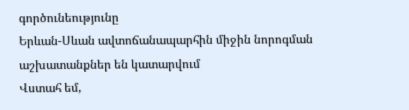գործունեությունը
Երևան-Սևան ավտոճանապարհին միջին նորոգման աշխատանքներ են կատարվում
Վստահ եմ,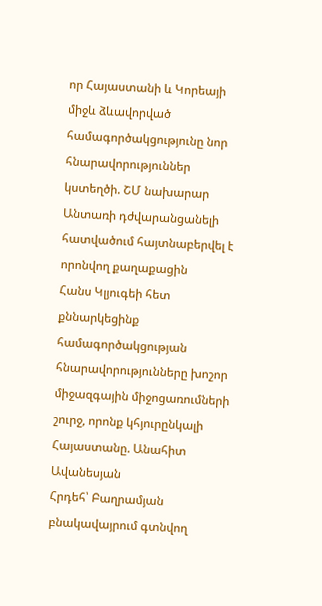որ Հայաստանի և Կորեայի միջև ձևավորված համագործակցությունը նոր հնարավորություններ կստեղծի. ՇՄ նախարար
Անտառի դժվարանցանելի հատվածում հայտնաբերվել է որոնվող քաղաքացին
Հանս Կլյուգեի հետ քննարկեցինք համագործակցության հնարավորությունները խոշոր միջազգային միջոցառումների շուրջ, որոնք կհյուրընկալի Հայաստանը. Անահիտ Ավանեսյան
Հրդեհ՝ Բաղրամյան բնակավայրում գտնվող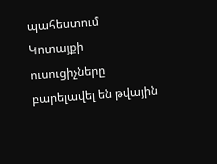պահեստում
Կոտայքի ուսուցիչները բարելավել են թվային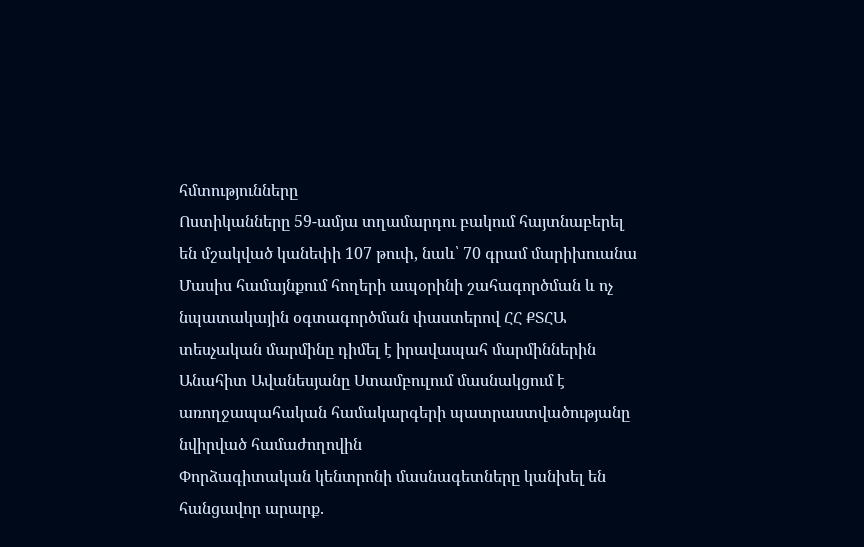հմտությունները
Ոստիկանները 59-ամյա տղամարդու բակում հայտնաբերել են մշակված կանեփի 107 թուփ, նաև՝ 70 գրամ մարիխուանա
Մասիս համայնքում հողերի ապօրինի շահագործման և ոչ նպատակային օգտագործման փաստերով ՀՀ ՔՏՀԱ տեսչական մարմինը դիմել է իրավապահ մարմիններին
Անահիտ Ավանեսյանը Ստամբուլում մասնակցում է առողջապահական համակարգերի պատրաստվածությանը նվիրված համաժողովին
Փորձագիտական կենտրոնի մասնագետները կանխել են հանցավոր արարք.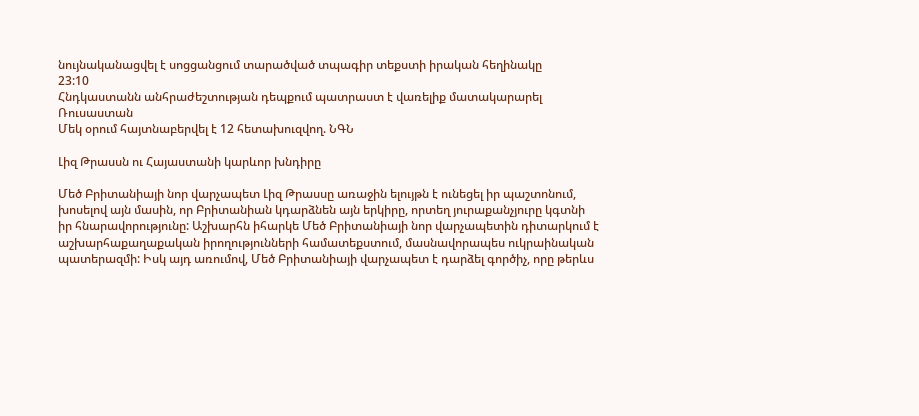նույնականացվել է սոցցանցում տարածված տպագիր տեքստի իրական հեղինակը
23:10
Հնդկաստանն անհրաժեշտության դեպքում պատրաստ է վառելիք մատակարարել Ռուսաստան
Մեկ օրում հայտնաբերվել է 12 հետախուզվող. ՆԳՆ

Լիզ Թրասսն ու Հայաստանի կարևոր խնդիրը

Մեծ Բրիտանիայի նոր վարչապետ Լիզ Թրասսը առաջին ելույթն է ունեցել իր պաշտոնում, խոսելով այն մասին, որ Բրիտանիան կդարձնեն այն երկիրը, որտեղ յուրաքանչյուրը կգտնի իր հնարավորությունը: Աշխարհն իհարկե Մեծ Բրիտանիայի նոր վարչապետին դիտարկում է աշխարհաքաղաքական իրողությունների համատեքստում, մասնավորապես ուկրաինական պատերազմի: Իսկ այդ առումով, Մեծ Բրիտանիայի վարչապետ է դարձել գործիչ, որը թերևս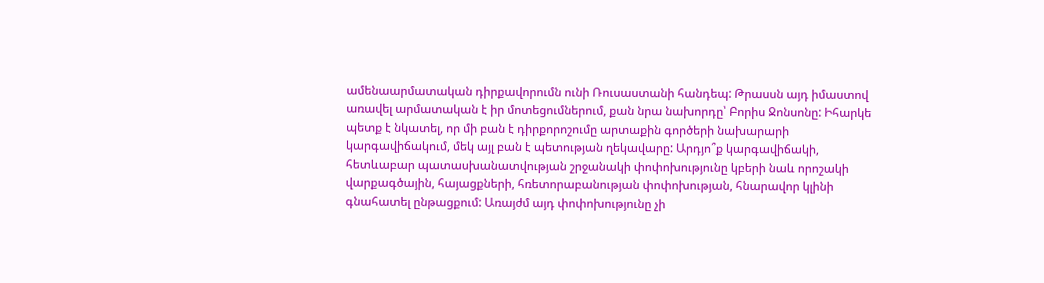ամենաարմատական դիրքավորումն ունի Ռուսաստանի հանդեպ: Թրասսն այդ իմաստով առավել արմատական է իր մոտեցումներում, քան նրա նախորդը՝ Բորիս Ջոնսոնը: Իհարկե պետք է նկատել, որ մի բան է դիրքորոշումը արտաքին գործերի նախարարի կարգավիճակում, մեկ այլ բան է պետության ղեկավարը: Արդյո՞ք կարգավիճակի, հետևաբար պատասխանատվության շրջանակի փոփոխությունը կբերի նաև որոշակի վարքագծային, հայացքների, հռետորաբանության փոփոխության, հնարավոր կլինի գնահատել ընթացքում: Առայժմ այդ փոփոխությունը չի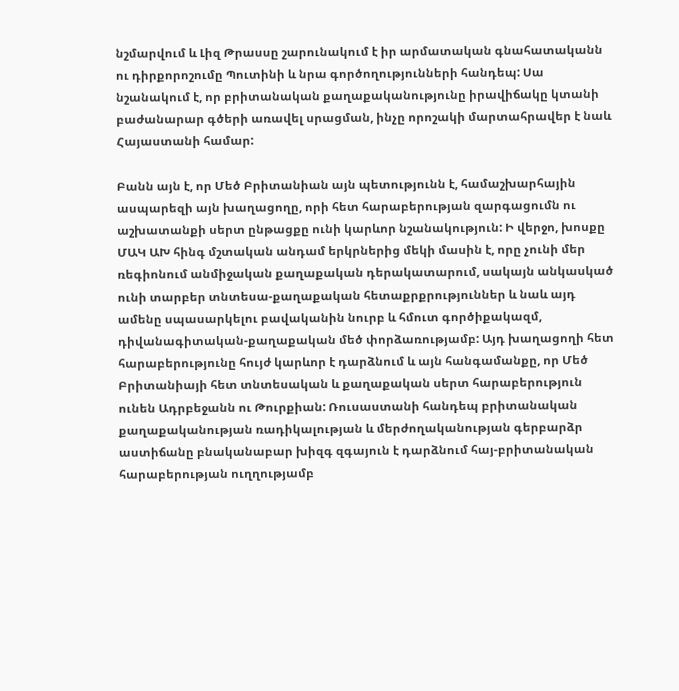նշմարվում և Լիզ Թրասսը շարունակում է իր արմատական գնահատականն ու դիրքորոշումը Պուտինի և նրա գործողությունների հանդեպ: Սա նշանակում է, որ բրիտանական քաղաքականությունը իրավիճակը կտանի բաժանարար գծերի առավել սրացման, ինչը որոշակի մարտահրավեր է նաև Հայաստանի համար:

Բանն այն է, որ Մեծ Բրիտանիան այն պետությունն է, համաշխարհային ասպարեզի այն խաղացողը, որի հետ հարաբերության զարգացումն ու աշխատանքի սերտ ընթացքը ունի կարևոր նշանակություն: Ի վերջո, խոսքը ՄԱԿ ԱԽ հինգ մշտական անդամ երկրներից մեկի մասին է, որը չունի մեր ռեգիոնում անմիջական քաղաքական դերակատարում, սակայն անկասկած ունի տարբեր տնտեսա-քաղաքական հետաքրքրություններ և նաև այդ ամենը սպասարկելու բավականին նուրբ և հմուտ գործիքակազմ, դիվանագիտական-քաղաքական մեծ փորձառությամբ: Այդ խաղացողի հետ հարաբերությունը հույժ կարևոր է դարձնում և այն հանգամանքը, որ Մեծ Բրիտանիայի հետ տնտեսական և քաղաքական սերտ հարաբերություն ունեն Ադրբեջանն ու Թուրքիան: Ռուսաստանի հանդեպ բրիտանական քաղաքականության ռադիկալության և մերժողականության գերբարձր աստիճանը բնականաբար խիզգ զգայուն է դարձնում հայ-բրիտանական հարաբերության ուղղությամբ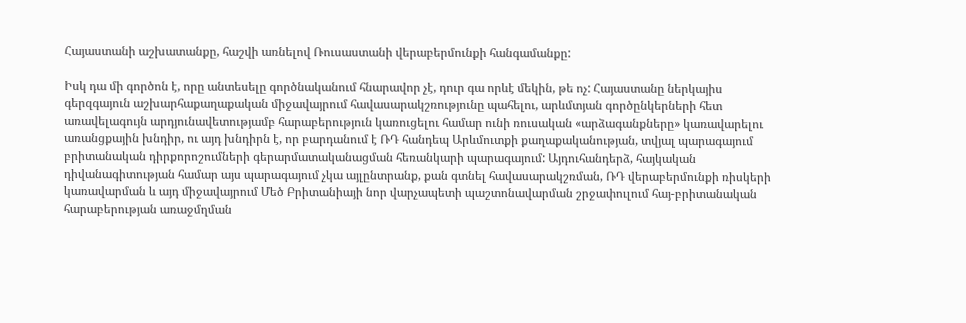Հայաստանի աշխատանքը, հաշվի առնելով Ռուսաստանի վերաբերմունքի հանգամանքը:

Իսկ դա մի գործոն է, որը անտեսելը գործնականում հնարավոր չէ, դուր գա որևէ մեկին, թե ոչ: Հայաստանը ներկայիս գերզգայուն աշխարհաքաղաքական միջավայրում հավասարակշռությունը պահելու, արևմտյան գործընկերների հետ առավելագույն արդյունավետությամբ հարաբերություն կառուցելու համար ունի ռուսական «արձագանքները» կառավարելու առանցքային խնդիր, ու այդ խնդիրն է, որ բարդանում է ՌԴ հանդեպ Արևմուտքի քաղաքականության, տվյալ պարագայում բրիտանական դիրքորոշումների գերարմատականացման հեռանկարի պարագայում: Այդուհանդերձ, հայկական դիվանագիտության համար այս պարագայում չկա այլընտրանք, քան գտնել հավասարակշռման, ՌԴ վերաբերմունքի ռիսկերի կառավարման և այդ միջավայրում Մեծ Բրիտանիայի նոր վարչապետի պաշտոնավարման շրջափուլում հայ-բրիտանական հարաբերության առաջմղման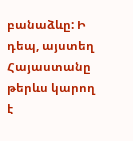բանաձևը: Ի դեպ, այստեղ Հայաստանը թերևս կարող է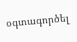օգտագործել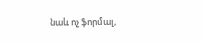նաև ոչ ֆորմալ,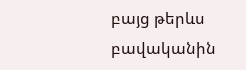բայց թերևս բավականին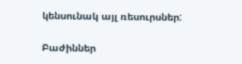կենսունակ այլ ռեսուրսներ:

Բաժիններ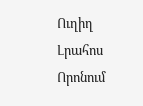Ուղիղ
Լրահոս
Որոնում